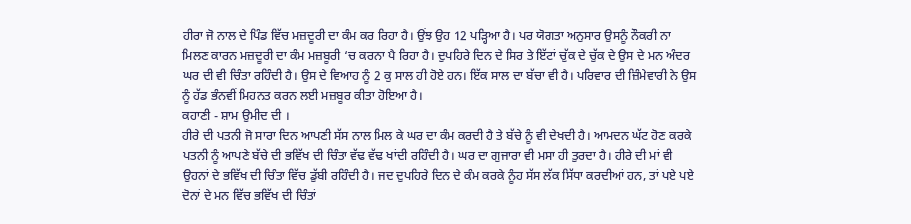ਹੀਰਾ ਜੋ ਨਾਲ ਦੇ ਪਿੰਡ ਵਿੱਚ ਮਜ਼ਦੂਰੀ ਦਾ ਕੰਮ ਕਰ ਰਿਹਾ ਹੈ। ਉਂਝ ਉਹ 12 ਪੜ੍ਹਿਆ ਹੈ। ਪਰ ਯੋਗਤਾ ਅਨੁਸਾਰ ਉਸਨੂੰ ਨੌਕਰੀ ਨਾ ਮਿਲਣ ਕਾਰਨ ਮਜ਼ਦੂਰੀ ਦਾ ਕੰਮ ਮਜ਼ਬੂਰੀ ‘ਚ ਕਰਨਾ ਪੈ ਰਿਹਾ ਹੈ। ਦੁਪਹਿਰੇ ਦਿਨ ਦੇ ਸਿਰ ਤੇ ਇੱਟਾਂ ਚੁੱਕ ਦੇ ਚੁੱਕ ਦੇ ਉਸ ਦੇ ਮਨ ਅੰਦਰ ਘਰ ਦੀ ਵੀ ਚਿੰਤਾ ਰਹਿੰਦੀ ਹੈ। ਉਸ ਦੇ ਵਿਆਹ ਨੂੰ 2 ਕੁ ਸਾਲ ਹੀ ਹੋਏ ਹਨ। ਇੱਕ ਸਾਲ ਦਾ ਬੱਚਾ ਵੀ ਹੈ। ਪਰਿਵਾਰ ਦੀ ਜ਼ਿੰਮੇਵਾਰੀ ਨੇ ਉਸ ਨੂੰ ਹੱਡ ਭੰਨਵੀਂ ਮਿਹਨਤ ਕਰਨ ਲਈ ਮਜ਼ਬੂਰ ਕੀਤਾ ਹੋਇਆ ਹੈ।
ਕਹਾਣੀ - ਸ਼ਾਮ ਉਮੀਦ ਦੀ ।
ਹੀਰੇ ਦੀ ਪਤਨੀ ਜੋ ਸਾਰਾ ਦਿਨ ਆਪਣੀ ਸੱਸ ਨਾਲ ਮਿਲ ਕੇ ਘਰ ਦਾ ਕੰਮ ਕਰਦੀ ਹੈ ਤੇ ਬੱਚੇ ਨੂੰ ਵੀ ਦੇਖਦੀ ਹੈ। ਆਮਦਨ ਘੱਟ ਹੋਣ ਕਰਕੇ ਪਤਨੀ ਨੂੰ ਆਪਣੇ ਬੱਚੇ ਦੀ ਭਵਿੱਖ ਦੀ ਚਿੰਤਾ ਵੱਢ ਵੱਢ ਖਾਂਦੀ ਰਹਿੰਦੀ ਹੈ। ਘਰ ਦਾ ਗੁਜਾਰਾ ਵੀ ਮਸਾ ਹੀ ਤੁਰਦਾ ਹੈ। ਹੀਰੇ ਦੀ ਮਾਂ ਵੀ ਉਹਨਾਂ ਦੇ ਭਵਿੱਖ ਦੀ ਚਿੰਤਾ ਵਿੱਚ ਡੁੱਬੀ ਰਹਿੰਦੀ ਹੈ। ਜਦ ਦੁਪਹਿਰੇ ਦਿਨ ਦੇ ਕੰਮ ਕਰਕੇ ਨੂੰਹ ਸੱਸ ਲੱਕ ਸਿੱਧਾ ਕਰਦੀਆਂ ਹਨ, ਤਾਂ ਪਏ ਪਏ ਦੋਨਾਂ ਦੇ ਮਨ ਵਿੱਚ ਭਵਿੱਖ ਦੀ ਚਿੰਤਾਂ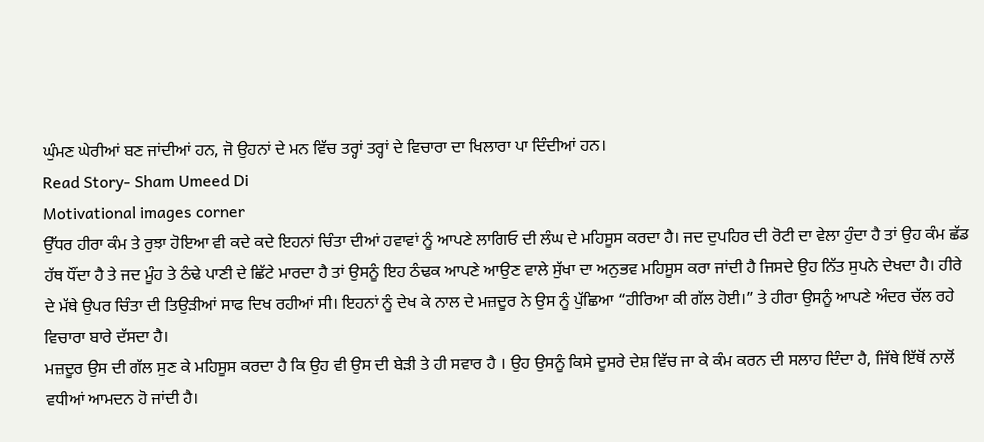ਘੁੰਮਣ ਘੇਰੀਆਂ ਬਣ ਜਾਂਦੀਆਂ ਹਨ, ਜੋ ਉਹਨਾਂ ਦੇ ਮਨ ਵਿੱਚ ਤਰ੍ਹਾਂ ਤਰ੍ਹਾਂ ਦੇ ਵਿਚਾਰਾ ਦਾ ਖਿਲਾਰਾ ਪਾ ਦਿੰਦੀਆਂ ਹਨ।
Read Story- Sham Umeed Di
Motivational images corner
ਉੱਧਰ ਹੀਰਾ ਕੰਮ ਤੇ ਰੁਝਾ ਹੋਇਆ ਵੀ ਕਦੇ ਕਦੇ ਇਹਨਾਂ ਚਿੰਤਾ ਦੀਆਂ ਹਵਾਵਾਂ ਨੂੰ ਆਪਣੇ ਲਾਗਿਓ ਦੀ ਲੰਘ ਦੇ ਮਹਿਸੂਸ ਕਰਦਾ ਹੈ। ਜਦ ਦੁਪਹਿਰ ਦੀ ਰੋਟੀ ਦਾ ਵੇਲਾ ਹੁੰਦਾ ਹੈ ਤਾਂ ਉਹ ਕੰਮ ਛੱਡ ਹੱਥ ਧੌਂਦਾ ਹੈ ਤੇ ਜਦ ਮੂੰਹ ਤੇ ਠੰਢੇ ਪਾਣੀ ਦੇ ਛਿੱਟੇ ਮਾਰਦਾ ਹੈ ਤਾਂ ਉਸਨੂੰ ਇਹ ਠੰਢਕ ਆਪਣੇ ਆਉਣ ਵਾਲੇ ਸੁੱਖਾ ਦਾ ਅਨੁਭਵ ਮਹਿਸੂਸ ਕਰਾ ਜਾਂਦੀ ਹੈ ਜਿਸਦੇ ਉਹ ਨਿੱਤ ਸੁਪਨੇ ਦੇਖਦਾ ਹੈ। ਹੀਰੇ ਦੇ ਮੱਥੇ ਉਪਰ ਚਿੰਤਾ ਦੀ ਤਿਉੜੀਆਂ ਸਾਫ ਦਿਖ ਰਹੀਆਂ ਸੀ। ਇਹਨਾਂ ਨੂੰ ਦੇਖ ਕੇ ਨਾਲ ਦੇ ਮਜ਼ਦੂਰ ਨੇ ਉਸ ਨੂੰ ਪੁੱਛਿਆ “ਹੀਰਿਆ ਕੀ ਗੱਲ ਹੋਈ।” ਤੇ ਹੀਰਾ ਉਸਨੂੰ ਆਪਣੇ ਅੰਦਰ ਚੱਲ ਰਹੇ ਵਿਚਾਰਾ ਬਾਰੇ ਦੱਸਦਾ ਹੈ।
ਮਜ਼ਦੂਰ ਉਸ ਦੀ ਗੱਲ ਸੁਣ ਕੇ ਮਹਿਸੂਸ ਕਰਦਾ ਹੈ ਕਿ ਉਹ ਵੀ ਉਸ ਦੀ ਬੇੜੀ ਤੇ ਹੀ ਸਵਾਰ ਹੈ । ਉਹ ਉਸਨੂੰ ਕਿਸੇ ਦੂਸਰੇ ਦੇਸ਼ ਵਿੱਚ ਜਾ ਕੇ ਕੰਮ ਕਰਨ ਦੀ ਸਲਾਹ ਦਿੰਦਾ ਹੈ, ਜਿੱਥੇ ਇੱਥੋਂ ਨਾਲੋਂ ਵਧੀਆਂ ਆਮਦਨ ਹੋ ਜਾਂਦੀ ਹੈ।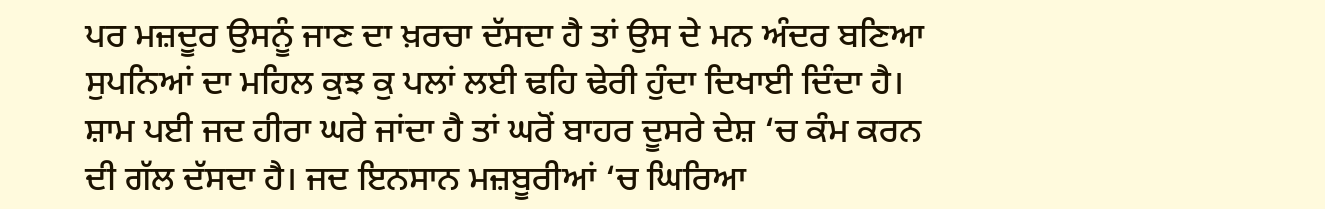ਪਰ ਮਜ਼ਦੂਰ ਉਸਨੂੰ ਜਾਣ ਦਾ ਖ਼ਰਚਾ ਦੱਸਦਾ ਹੈ ਤਾਂ ਉਸ ਦੇ ਮਨ ਅੰਦਰ ਬਣਿਆ ਸੁਪਨਿਆਂ ਦਾ ਮਹਿਲ ਕੁਝ ਕੁ ਪਲਾਂ ਲਈ ਢਹਿ ਢੇਰੀ ਹੁੰਦਾ ਦਿਖਾਈ ਦਿੰਦਾ ਹੈ।
ਸ਼ਾਮ ਪਈ ਜਦ ਹੀਰਾ ਘਰੇ ਜਾਂਦਾ ਹੈ ਤਾਂ ਘਰੋਂ ਬਾਹਰ ਦੂਸਰੇ ਦੇਸ਼ ‘ਚ ਕੰਮ ਕਰਨ ਦੀ ਗੱਲ ਦੱਸਦਾ ਹੈ। ਜਦ ਇਨਸਾਨ ਮਜ਼ਬੂਰੀਆਂ ‘ਚ ਘਿਰਿਆ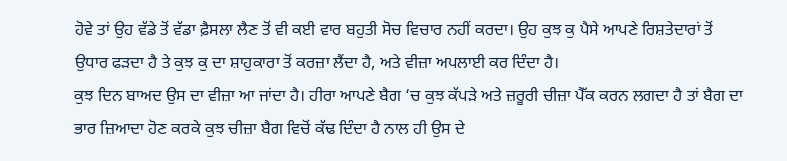ਹੋਵੇ ਤਾਂ ਉਹ ਵੱਡੇ ਤੋਂ ਵੱਡਾ ਫ਼ੈਸਲਾ ਲੈਣ ਤੋਂ ਵੀ ਕਈ ਵਾਰ ਬਹੁਤੀ ਸੋਚ ਵਿਚਾਰ ਨਹੀਂ ਕਰਦਾ। ਉਹ ਕੁਝ ਕੁ ਪੈਸੇ ਆਪਣੇ ਰਿਸ਼ਤੇਦਾਰਾਂ ਤੋਂ ਉਧਾਰ ਫੜਦਾ ਹੈ ਤੇ ਕੁਝ ਕੁ ਦਾ ਸ਼ਾਹੁਕਾਰਾ ਤੋਂ ਕਰਜ਼ਾ ਲੈਂਦਾ ਹੈ, ਅਤੇ ਵੀਜ਼ਾ ਅਪਲਾਈ ਕਰ ਦਿੰਦਾ ਹੈ।
ਕੁਝ ਦਿਨ ਬਾਅਦ ਉਸ ਦਾ ਵੀਜ਼ਾ ਆ ਜਾਂਦਾ ਹੈ। ਹੀਰਾ ਆਪਣੇ ਬੈਗ ‘ਚ ਕੁਝ ਕੱਪੜੇ ਅਤੇ ਜ਼ਰੂਰੀ ਚੀਜ਼ਾ ਪੈੱਕ ਕਰਨ ਲਗਦਾ ਹੈ ਤਾਂ ਬੈਗ ਦਾ ਭਾਰ ਜ਼ਿਆਦਾ ਹੋਣ ਕਰਕੇ ਕੁਝ ਚੀਜ਼ਾ ਬੈਗ ਵਿਚੋਂ ਕੱਢ ਦਿੰਦਾ ਹੈ ਨਾਲ ਹੀ ਉਸ ਦੇ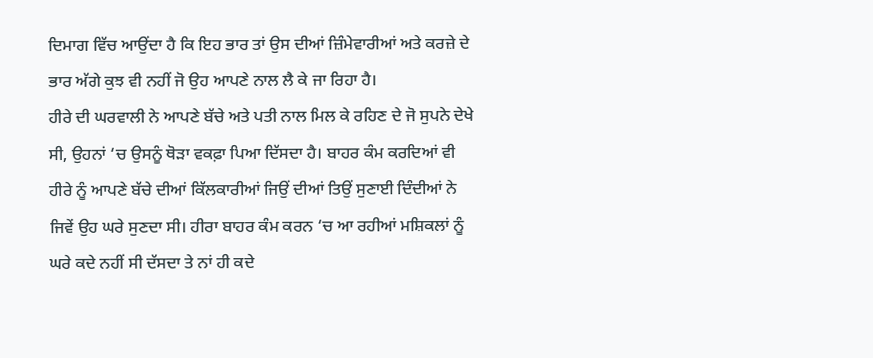ਦਿਮਾਗ ਵਿੱਚ ਆਉਂਦਾ ਹੈ ਕਿ ਇਹ ਭਾਰ ਤਾਂ ਉਸ ਦੀਆਂ ਜ਼ਿੰਮੇਵਾਰੀਆਂ ਅਤੇ ਕਰਜ਼ੇ ਦੇ ਭਾਰ ਅੱਗੇ ਕੁਝ ਵੀ ਨਹੀਂ ਜੋ ਉਹ ਆਪਣੇ ਨਾਲ ਲੈ ਕੇ ਜਾ ਰਿਹਾ ਹੈ।
ਹੀਰੇ ਦੀ ਘਰਵਾਲੀ ਨੇ ਆਪਣੇ ਬੱਚੇ ਅਤੇ ਪਤੀ ਨਾਲ ਮਿਲ ਕੇ ਰਹਿਣ ਦੇ ਜੋ ਸੁਪਨੇ ਦੇਖੇ ਸੀ, ਉਹਨਾਂ ‘ਚ ਉਸਨੂੰ ਥੋੜਾ ਵਕਫ਼ਾ ਪਿਆ ਦਿੱਸਦਾ ਹੈ। ਬਾਹਰ ਕੰਮ ਕਰਦਿਆਂ ਵੀ ਹੀਰੇ ਨੂੰ ਆਪਣੇ ਬੱਚੇ ਦੀਆਂ ਕਿੱਲਕਾਰੀਆਂ ਜਿਉਂ ਦੀਆਂ ਤਿਉਂ ਸੁਣਾਈ ਦਿੰਦੀਆਂ ਨੇ ਜਿਵੇਂ ਉਹ ਘਰੇ ਸੁਣਦਾ ਸੀ। ਹੀਰਾ ਬਾਹਰ ਕੰਮ ਕਰਨ ‘ਚ ਆ ਰਹੀਆਂ ਮਸ਼ਿਕਲਾਂ ਨੂੰ ਘਰੇ ਕਦੇ ਨਹੀਂ ਸੀ ਦੱਸਦਾ ਤੇ ਨਾਂ ਹੀ ਕਦੇ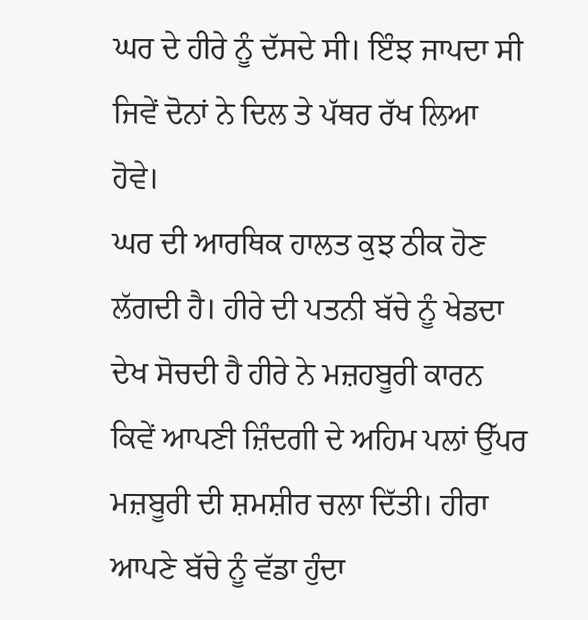ਘਰ ਦੇ ਹੀਰੇ ਨੂੰ ਦੱਸਦੇ ਸੀ। ਇੰਝ ਜਾਪਦਾ ਸੀ ਜਿਵੇਂ ਦੋਨਾਂ ਨੇ ਦਿਲ ਤੇ ਪੱਥਰ ਰੱਖ ਲਿਆ ਹੋਵੇ।
ਘਰ ਦੀ ਆਰਥਿਕ ਹਾਲਤ ਕੁਝ ਠੀਕ ਹੋਣ ਲੱਗਦੀ ਹੈ। ਹੀਰੇ ਦੀ ਪਤਨੀ ਬੱਚੇ ਨੂੰ ਖੇਡਦਾ ਦੇਖ ਸੋਚਦੀ ਹੈ ਹੀਰੇ ਨੇ ਮਜ਼ਹਬੂਰੀ ਕਾਰਨ ਕਿਵੇਂ ਆਪਣੀ ਜ਼ਿੰਦਗੀ ਦੇ ਅਹਿਮ ਪਲਾਂ ਉੱਪਰ ਮਜ਼ਬੂਰੀ ਦੀ ਸ਼ਮਸ਼ੀਰ ਚਲਾ ਦਿੱਤੀ। ਹੀਰਾ ਆਪਣੇ ਬੱਚੇ ਨੂੰ ਵੱਡਾ ਹੁੰਦਾ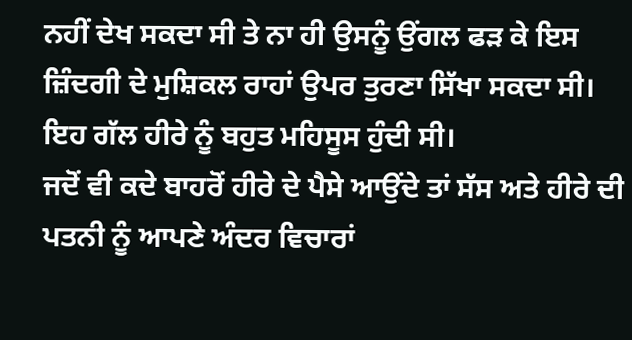ਨਹੀਂ ਦੇਖ ਸਕਦਾ ਸੀ ਤੇ ਨਾ ਹੀ ਉਸਨੂੰ ਉਂਗਲ ਫੜ ਕੇ ਇਸ ਜ਼ਿੰਦਗੀ ਦੇ ਮੁਸ਼ਿਕਲ ਰਾਹਾਂ ਉਪਰ ਤੁਰਣਾ ਸਿੱਖਾ ਸਕਦਾ ਸੀ। ਇਹ ਗੱਲ ਹੀਰੇ ਨੂੰ ਬਹੁਤ ਮਹਿਸੂਸ ਹੁੰਦੀ ਸੀ।
ਜਦੋਂ ਵੀ ਕਦੇ ਬਾਹਰੋਂ ਹੀਰੇ ਦੇ ਪੈਸੇ ਆਉਂਦੇ ਤਾਂ ਸੱਸ ਅਤੇ ਹੀਰੇ ਦੀ ਪਤਨੀ ਨੂੰ ਆਪਣੇ ਅੰਦਰ ਵਿਚਾਰਾਂ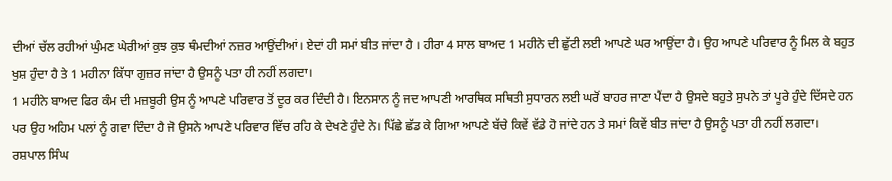ਦੀਆਂ ਚੱਲ ਰਹੀਆਂ ਘੁੰਮਣ ਘੇਰੀਆਂ ਕੁਝ ਕੁਝ ਥੰਮਦੀਆਂ ਨਜ਼ਰ ਆਉਂਦੀਆਂ। ਏਦਾਂ ਹੀ ਸਮਾਂ ਬੀਤ ਜਾਂਦਾ ਹੈ । ਹੀਰਾ 4 ਸਾਲ ਬਾਅਦ 1 ਮਹੀਨੇ ਦੀ ਛੁੱਟੀ ਲਈ ਆਪਣੇ ਘਰ ਆਉਂਦਾ ਹੈ। ਉਹ ਆਪਣੇ ਪਰਿਵਾਰ ਨੂੰ ਮਿਲ ਕੇ ਬਹੁਤ ਖੁਸ਼ ਹੁੰਦਾ ਹੈ ਤੇ 1 ਮਹੀਨਾ ਕਿੱਧਾ ਗੁਜ਼ਰ ਜਾਂਦਾ ਹੈ ਉਸਨੂੰ ਪਤਾ ਹੀ ਨਹੀਂ ਲਗਦਾ।
1 ਮਹੀਨੇ ਬਾਅਦ ਫਿਰ ਕੰਮ ਦੀ ਮਜ਼ਬੂਰੀ ਉਸ ਨੂੰ ਆਪਣੇ ਪਰਿਵਾਰ ਤੋਂ ਦੂਰ ਕਰ ਦਿੰਦੀ ਹੈ। ਇਨਸਾਨ ਨੂੰ ਜਦ ਆਪਣੀ ਆਰਥਿਕ ਸਥਿਤੀ ਸੁਧਾਰਨ ਲਈ ਘਰੋਂ ਬਾਹਰ ਜਾਣਾ ਪੈਂਦਾ ਹੈ ਉਸਦੇ ਬਹੁਤੇ ਸੁਪਨੇ ਤਾਂ ਪੂਰੇ ਹੁੰਦੇ ਦਿੱਸਦੇ ਹਨ ਪਰ ਉਹ ਅਹਿਮ ਪਲਾਂ ਨੂੰ ਗਵਾ ਦਿੰਦਾ ਹੈ ਜੋ ਉਸਨੇ ਆਪਣੇ ਪਰਿਵਾਰ ਵਿੱਚ ਰਹਿ ਕੇ ਦੇਖਣੇ ਹੁੰਦੇ ਨੇ। ਪਿੱਛੇ ਛੱਡ ਕੇ ਗਿਆ ਆਪਣੇ ਬੱਚੇ ਕਿਵੇਂ ਵੱਡੇ ਹੋ ਜਾਂਦੇ ਹਨ ਤੇ ਸਮਾਂ ਕਿਵੇਂ ਬੀਤ ਜਾਂਦਾ ਹੈ ਉਸਨੂੰ ਪਤਾ ਹੀ ਨਹੀਂ ਲਗਦਾ।
ਰਸ਼ਪਾਲ ਸਿੰਘ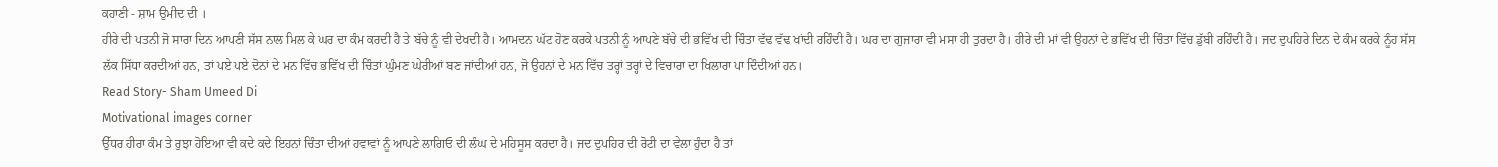ਕਹਾਣੀ - ਸ਼ਾਮ ਉਮੀਦ ਦੀ ।
ਹੀਰੇ ਦੀ ਪਤਨੀ ਜੋ ਸਾਰਾ ਦਿਨ ਆਪਣੀ ਸੱਸ ਨਾਲ ਮਿਲ ਕੇ ਘਰ ਦਾ ਕੰਮ ਕਰਦੀ ਹੈ ਤੇ ਬੱਚੇ ਨੂੰ ਵੀ ਦੇਖਦੀ ਹੈ। ਆਮਦਨ ਘੱਟ ਹੋਣ ਕਰਕੇ ਪਤਨੀ ਨੂੰ ਆਪਣੇ ਬੱਚੇ ਦੀ ਭਵਿੱਖ ਦੀ ਚਿੰਤਾ ਵੱਢ ਵੱਢ ਖਾਂਦੀ ਰਹਿੰਦੀ ਹੈ। ਘਰ ਦਾ ਗੁਜਾਰਾ ਵੀ ਮਸਾ ਹੀ ਤੁਰਦਾ ਹੈ। ਹੀਰੇ ਦੀ ਮਾਂ ਵੀ ਉਹਨਾਂ ਦੇ ਭਵਿੱਖ ਦੀ ਚਿੰਤਾ ਵਿੱਚ ਡੁੱਬੀ ਰਹਿੰਦੀ ਹੈ। ਜਦ ਦੁਪਹਿਰੇ ਦਿਨ ਦੇ ਕੰਮ ਕਰਕੇ ਨੂੰਹ ਸੱਸ ਲੱਕ ਸਿੱਧਾ ਕਰਦੀਆਂ ਹਨ, ਤਾਂ ਪਏ ਪਏ ਦੋਨਾਂ ਦੇ ਮਨ ਵਿੱਚ ਭਵਿੱਖ ਦੀ ਚਿੰਤਾਂ ਘੁੰਮਣ ਘੇਰੀਆਂ ਬਣ ਜਾਂਦੀਆਂ ਹਨ, ਜੋ ਉਹਨਾਂ ਦੇ ਮਨ ਵਿੱਚ ਤਰ੍ਹਾਂ ਤਰ੍ਹਾਂ ਦੇ ਵਿਚਾਰਾ ਦਾ ਖਿਲਾਰਾ ਪਾ ਦਿੰਦੀਆਂ ਹਨ।
Read Story- Sham Umeed Di
Motivational images corner
ਉੱਧਰ ਹੀਰਾ ਕੰਮ ਤੇ ਰੁਝਾ ਹੋਇਆ ਵੀ ਕਦੇ ਕਦੇ ਇਹਨਾਂ ਚਿੰਤਾ ਦੀਆਂ ਹਵਾਵਾਂ ਨੂੰ ਆਪਣੇ ਲਾਗਿਓ ਦੀ ਲੰਘ ਦੇ ਮਹਿਸੂਸ ਕਰਦਾ ਹੈ। ਜਦ ਦੁਪਹਿਰ ਦੀ ਰੋਟੀ ਦਾ ਵੇਲਾ ਹੁੰਦਾ ਹੈ ਤਾਂ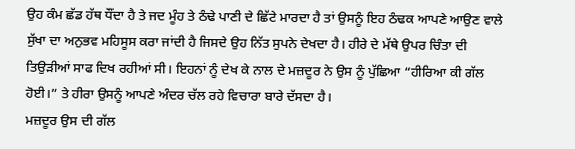ਉਹ ਕੰਮ ਛੱਡ ਹੱਥ ਧੌਂਦਾ ਹੈ ਤੇ ਜਦ ਮੂੰਹ ਤੇ ਠੰਢੇ ਪਾਣੀ ਦੇ ਛਿੱਟੇ ਮਾਰਦਾ ਹੈ ਤਾਂ ਉਸਨੂੰ ਇਹ ਠੰਢਕ ਆਪਣੇ ਆਉਣ ਵਾਲੇ ਸੁੱਖਾ ਦਾ ਅਨੁਭਵ ਮਹਿਸੂਸ ਕਰਾ ਜਾਂਦੀ ਹੈ ਜਿਸਦੇ ਉਹ ਨਿੱਤ ਸੁਪਨੇ ਦੇਖਦਾ ਹੈ। ਹੀਰੇ ਦੇ ਮੱਥੇ ਉਪਰ ਚਿੰਤਾ ਦੀ ਤਿਉੜੀਆਂ ਸਾਫ ਦਿਖ ਰਹੀਆਂ ਸੀ। ਇਹਨਾਂ ਨੂੰ ਦੇਖ ਕੇ ਨਾਲ ਦੇ ਮਜ਼ਦੂਰ ਨੇ ਉਸ ਨੂੰ ਪੁੱਛਿਆ “ਹੀਰਿਆ ਕੀ ਗੱਲ ਹੋਈ।” ਤੇ ਹੀਰਾ ਉਸਨੂੰ ਆਪਣੇ ਅੰਦਰ ਚੱਲ ਰਹੇ ਵਿਚਾਰਾ ਬਾਰੇ ਦੱਸਦਾ ਹੈ।
ਮਜ਼ਦੂਰ ਉਸ ਦੀ ਗੱਲ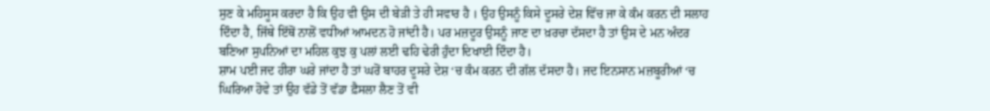ਸੁਣ ਕੇ ਮਹਿਸੂਸ ਕਰਦਾ ਹੈ ਕਿ ਉਹ ਵੀ ਉਸ ਦੀ ਬੇੜੀ ਤੇ ਹੀ ਸਵਾਰ ਹੈ । ਉਹ ਉਸਨੂੰ ਕਿਸੇ ਦੂਸਰੇ ਦੇਸ਼ ਵਿੱਚ ਜਾ ਕੇ ਕੰਮ ਕਰਨ ਦੀ ਸਲਾਹ ਦਿੰਦਾ ਹੈ, ਜਿੱਥੇ ਇੱਥੋਂ ਨਾਲੋਂ ਵਧੀਆਂ ਆਮਦਨ ਹੋ ਜਾਂਦੀ ਹੈ। ਪਰ ਮਜ਼ਦੂਰ ਉਸਨੂੰ ਜਾਣ ਦਾ ਖ਼ਰਚਾ ਦੱਸਦਾ ਹੈ ਤਾਂ ਉਸ ਦੇ ਮਨ ਅੰਦਰ ਬਣਿਆ ਸੁਪਨਿਆਂ ਦਾ ਮਹਿਲ ਕੁਝ ਕੁ ਪਲਾਂ ਲਈ ਢਹਿ ਢੇਰੀ ਹੁੰਦਾ ਦਿਖਾਈ ਦਿੰਦਾ ਹੈ।
ਸ਼ਾਮ ਪਈ ਜਦ ਹੀਰਾ ਘਰੇ ਜਾਂਦਾ ਹੈ ਤਾਂ ਘਰੋਂ ਬਾਹਰ ਦੂਸਰੇ ਦੇਸ਼ ‘ਚ ਕੰਮ ਕਰਨ ਦੀ ਗੱਲ ਦੱਸਦਾ ਹੈ। ਜਦ ਇਨਸਾਨ ਮਜ਼ਬੂਰੀਆਂ ‘ਚ ਘਿਰਿਆ ਹੋਵੇ ਤਾਂ ਉਹ ਵੱਡੇ ਤੋਂ ਵੱਡਾ ਫ਼ੈਸਲਾ ਲੈਣ ਤੋਂ ਵੀ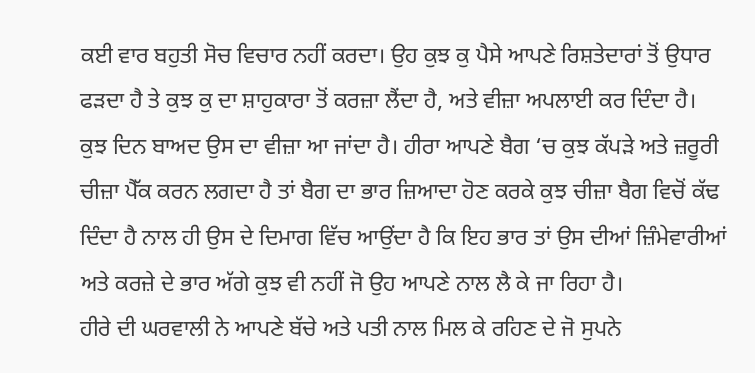ਕਈ ਵਾਰ ਬਹੁਤੀ ਸੋਚ ਵਿਚਾਰ ਨਹੀਂ ਕਰਦਾ। ਉਹ ਕੁਝ ਕੁ ਪੈਸੇ ਆਪਣੇ ਰਿਸ਼ਤੇਦਾਰਾਂ ਤੋਂ ਉਧਾਰ ਫੜਦਾ ਹੈ ਤੇ ਕੁਝ ਕੁ ਦਾ ਸ਼ਾਹੁਕਾਰਾ ਤੋਂ ਕਰਜ਼ਾ ਲੈਂਦਾ ਹੈ, ਅਤੇ ਵੀਜ਼ਾ ਅਪਲਾਈ ਕਰ ਦਿੰਦਾ ਹੈ।
ਕੁਝ ਦਿਨ ਬਾਅਦ ਉਸ ਦਾ ਵੀਜ਼ਾ ਆ ਜਾਂਦਾ ਹੈ। ਹੀਰਾ ਆਪਣੇ ਬੈਗ ‘ਚ ਕੁਝ ਕੱਪੜੇ ਅਤੇ ਜ਼ਰੂਰੀ ਚੀਜ਼ਾ ਪੈੱਕ ਕਰਨ ਲਗਦਾ ਹੈ ਤਾਂ ਬੈਗ ਦਾ ਭਾਰ ਜ਼ਿਆਦਾ ਹੋਣ ਕਰਕੇ ਕੁਝ ਚੀਜ਼ਾ ਬੈਗ ਵਿਚੋਂ ਕੱਢ ਦਿੰਦਾ ਹੈ ਨਾਲ ਹੀ ਉਸ ਦੇ ਦਿਮਾਗ ਵਿੱਚ ਆਉਂਦਾ ਹੈ ਕਿ ਇਹ ਭਾਰ ਤਾਂ ਉਸ ਦੀਆਂ ਜ਼ਿੰਮੇਵਾਰੀਆਂ ਅਤੇ ਕਰਜ਼ੇ ਦੇ ਭਾਰ ਅੱਗੇ ਕੁਝ ਵੀ ਨਹੀਂ ਜੋ ਉਹ ਆਪਣੇ ਨਾਲ ਲੈ ਕੇ ਜਾ ਰਿਹਾ ਹੈ।
ਹੀਰੇ ਦੀ ਘਰਵਾਲੀ ਨੇ ਆਪਣੇ ਬੱਚੇ ਅਤੇ ਪਤੀ ਨਾਲ ਮਿਲ ਕੇ ਰਹਿਣ ਦੇ ਜੋ ਸੁਪਨੇ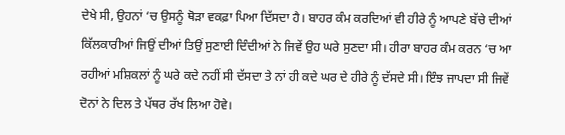ਦੇਖੇ ਸੀ, ਉਹਨਾਂ ‘ਚ ਉਸਨੂੰ ਥੋੜਾ ਵਕਫ਼ਾ ਪਿਆ ਦਿੱਸਦਾ ਹੈ। ਬਾਹਰ ਕੰਮ ਕਰਦਿਆਂ ਵੀ ਹੀਰੇ ਨੂੰ ਆਪਣੇ ਬੱਚੇ ਦੀਆਂ ਕਿੱਲਕਾਰੀਆਂ ਜਿਉਂ ਦੀਆਂ ਤਿਉਂ ਸੁਣਾਈ ਦਿੰਦੀਆਂ ਨੇ ਜਿਵੇਂ ਉਹ ਘਰੇ ਸੁਣਦਾ ਸੀ। ਹੀਰਾ ਬਾਹਰ ਕੰਮ ਕਰਨ ‘ਚ ਆ ਰਹੀਆਂ ਮਸ਼ਿਕਲਾਂ ਨੂੰ ਘਰੇ ਕਦੇ ਨਹੀਂ ਸੀ ਦੱਸਦਾ ਤੇ ਨਾਂ ਹੀ ਕਦੇ ਘਰ ਦੇ ਹੀਰੇ ਨੂੰ ਦੱਸਦੇ ਸੀ। ਇੰਝ ਜਾਪਦਾ ਸੀ ਜਿਵੇਂ ਦੋਨਾਂ ਨੇ ਦਿਲ ਤੇ ਪੱਥਰ ਰੱਖ ਲਿਆ ਹੋਵੇ।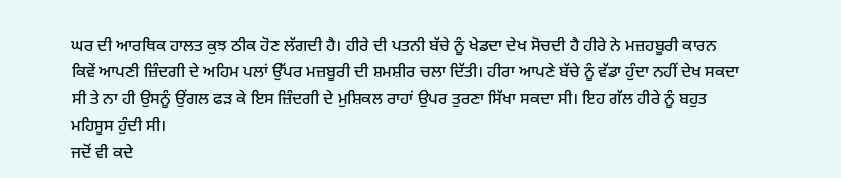ਘਰ ਦੀ ਆਰਥਿਕ ਹਾਲਤ ਕੁਝ ਠੀਕ ਹੋਣ ਲੱਗਦੀ ਹੈ। ਹੀਰੇ ਦੀ ਪਤਨੀ ਬੱਚੇ ਨੂੰ ਖੇਡਦਾ ਦੇਖ ਸੋਚਦੀ ਹੈ ਹੀਰੇ ਨੇ ਮਜ਼ਹਬੂਰੀ ਕਾਰਨ ਕਿਵੇਂ ਆਪਣੀ ਜ਼ਿੰਦਗੀ ਦੇ ਅਹਿਮ ਪਲਾਂ ਉੱਪਰ ਮਜ਼ਬੂਰੀ ਦੀ ਸ਼ਮਸ਼ੀਰ ਚਲਾ ਦਿੱਤੀ। ਹੀਰਾ ਆਪਣੇ ਬੱਚੇ ਨੂੰ ਵੱਡਾ ਹੁੰਦਾ ਨਹੀਂ ਦੇਖ ਸਕਦਾ ਸੀ ਤੇ ਨਾ ਹੀ ਉਸਨੂੰ ਉਂਗਲ ਫੜ ਕੇ ਇਸ ਜ਼ਿੰਦਗੀ ਦੇ ਮੁਸ਼ਿਕਲ ਰਾਹਾਂ ਉਪਰ ਤੁਰਣਾ ਸਿੱਖਾ ਸਕਦਾ ਸੀ। ਇਹ ਗੱਲ ਹੀਰੇ ਨੂੰ ਬਹੁਤ ਮਹਿਸੂਸ ਹੁੰਦੀ ਸੀ।
ਜਦੋਂ ਵੀ ਕਦੇ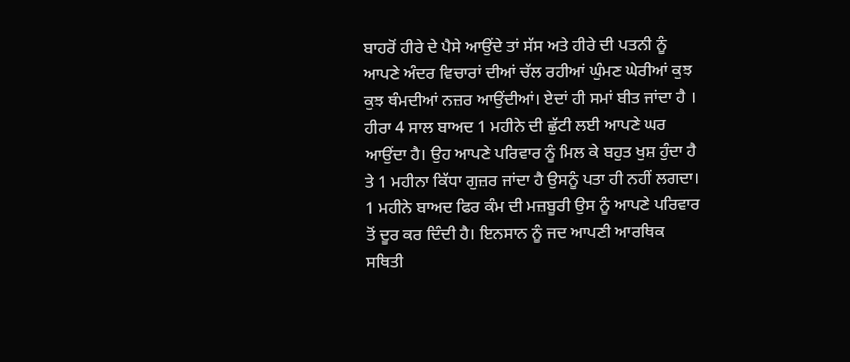ਬਾਹਰੋਂ ਹੀਰੇ ਦੇ ਪੈਸੇ ਆਉਂਦੇ ਤਾਂ ਸੱਸ ਅਤੇ ਹੀਰੇ ਦੀ ਪਤਨੀ ਨੂੰ ਆਪਣੇ ਅੰਦਰ ਵਿਚਾਰਾਂ ਦੀਆਂ ਚੱਲ ਰਹੀਆਂ ਘੁੰਮਣ ਘੇਰੀਆਂ ਕੁਝ ਕੁਝ ਥੰਮਦੀਆਂ ਨਜ਼ਰ ਆਉਂਦੀਆਂ। ਏਦਾਂ ਹੀ ਸਮਾਂ ਬੀਤ ਜਾਂਦਾ ਹੈ । ਹੀਰਾ 4 ਸਾਲ ਬਾਅਦ 1 ਮਹੀਨੇ ਦੀ ਛੁੱਟੀ ਲਈ ਆਪਣੇ ਘਰ ਆਉਂਦਾ ਹੈ। ਉਹ ਆਪਣੇ ਪਰਿਵਾਰ ਨੂੰ ਮਿਲ ਕੇ ਬਹੁਤ ਖੁਸ਼ ਹੁੰਦਾ ਹੈ ਤੇ 1 ਮਹੀਨਾ ਕਿੱਧਾ ਗੁਜ਼ਰ ਜਾਂਦਾ ਹੈ ਉਸਨੂੰ ਪਤਾ ਹੀ ਨਹੀਂ ਲਗਦਾ।
1 ਮਹੀਨੇ ਬਾਅਦ ਫਿਰ ਕੰਮ ਦੀ ਮਜ਼ਬੂਰੀ ਉਸ ਨੂੰ ਆਪਣੇ ਪਰਿਵਾਰ ਤੋਂ ਦੂਰ ਕਰ ਦਿੰਦੀ ਹੈ। ਇਨਸਾਨ ਨੂੰ ਜਦ ਆਪਣੀ ਆਰਥਿਕ ਸਥਿਤੀ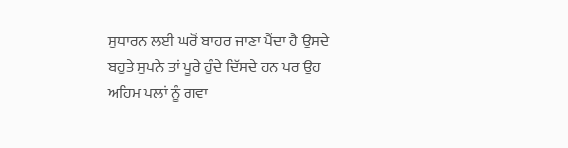ਸੁਧਾਰਨ ਲਈ ਘਰੋਂ ਬਾਹਰ ਜਾਣਾ ਪੈਂਦਾ ਹੈ ਉਸਦੇ ਬਹੁਤੇ ਸੁਪਨੇ ਤਾਂ ਪੂਰੇ ਹੁੰਦੇ ਦਿੱਸਦੇ ਹਨ ਪਰ ਉਹ ਅਹਿਮ ਪਲਾਂ ਨੂੰ ਗਵਾ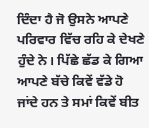ਦਿੰਦਾ ਹੈ ਜੋ ਉਸਨੇ ਆਪਣੇ ਪਰਿਵਾਰ ਵਿੱਚ ਰਹਿ ਕੇ ਦੇਖਣੇ ਹੁੰਦੇ ਨੇ। ਪਿੱਛੇ ਛੱਡ ਕੇ ਗਿਆ ਆਪਣੇ ਬੱਚੇ ਕਿਵੇਂ ਵੱਡੇ ਹੋ ਜਾਂਦੇ ਹਨ ਤੇ ਸਮਾਂ ਕਿਵੇਂ ਬੀਤ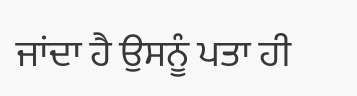ਜਾਂਦਾ ਹੈ ਉਸਨੂੰ ਪਤਾ ਹੀ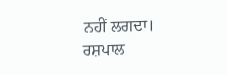ਨਹੀਂ ਲਗਦਾ।
ਰਸ਼ਪਾਲ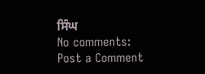ਸਿੰਘ
No comments:
Post a Comment